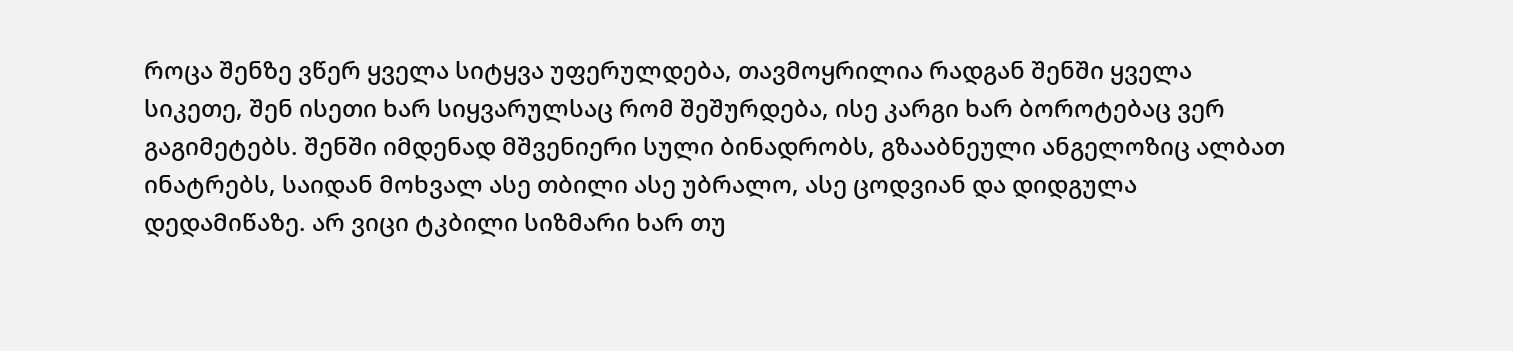როცა შენზე ვწერ ყველა სიტყვა უფერულდება, თავმოყრილია რადგან შენში ყველა სიკეთე, შენ ისეთი ხარ სიყვარულსაც რომ შეშურდება, ისე კარგი ხარ ბოროტებაც ვერ გაგიმეტებს. შენში იმდენად მშვენიერი სული ბინადრობს, გზააბნეული ანგელოზიც ალბათ ინატრებს, საიდან მოხვალ ასე თბილი ასე უბრალო, ასე ცოდვიან და დიდგულა დედამიწაზე. არ ვიცი ტკბილი სიზმარი ხარ თუ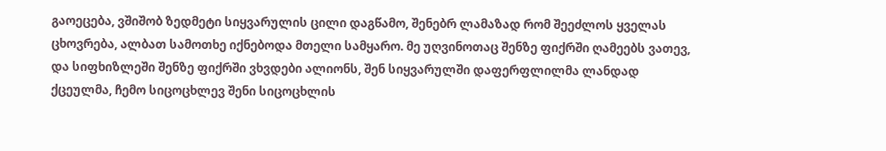გაოეცება, ვშიშობ ზედმეტი სიყვარულის ცილი დაგწამო, შენებრ ლამაზად რომ შეეძლოს ყველას ცხოვრება, ალბათ სამოთხე იქნებოდა მთელი სამყარო. მე უღვინოთაც შენზე ფიქრში ღამეებს ვათევ, და სიფხიზლეში შენზე ფიქრში ვხვდები ალიონს, შენ სიყვარულში დაფერფლილმა ლანდად ქცეულმა, ჩემო სიცოცხლევ შენი სიცოცხლის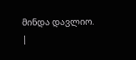მინდა დავლიო.
|